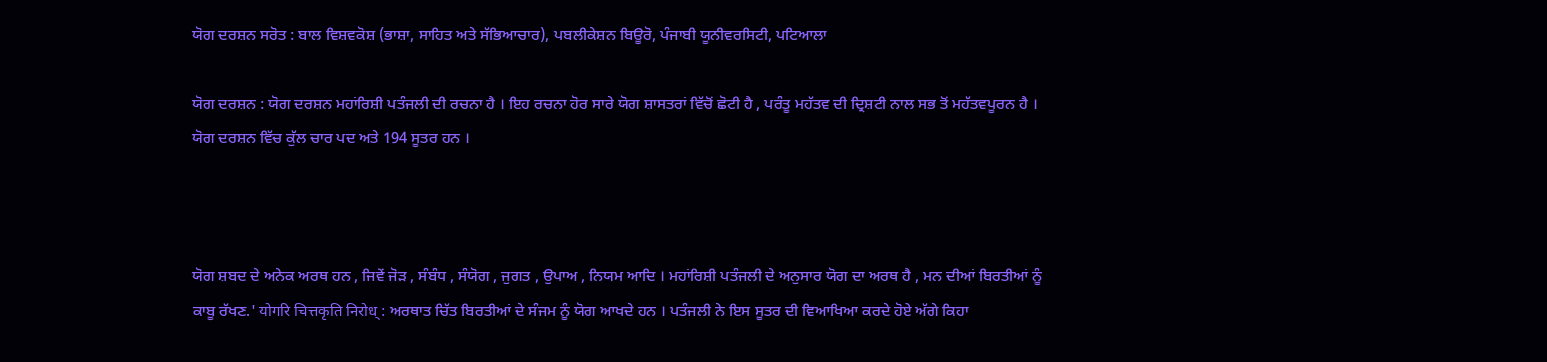ਯੋਗ ਦਰਸ਼ਨ ਸਰੋਤ : ਬਾਲ ਵਿਸ਼ਵਕੋਸ਼ (ਭਾਸ਼ਾ, ਸਾਹਿਤ ਅਤੇ ਸੱਭਿਆਚਾਰ), ਪਬਲੀਕੇਸ਼ਨ ਬਿਊਰੋ, ਪੰਜਾਬੀ ਯੂਨੀਵਰਸਿਟੀ, ਪਟਿਆਲਾ

ਯੋਗ ਦਰਸ਼ਨ : ਯੋਗ ਦਰਸ਼ਨ ਮਹਾਂਰਿਸ਼ੀ ਪਤੰਜਲੀ ਦੀ ਰਚਨਾ ਹੈ । ਇਹ ਰਚਨਾ ਹੋਰ ਸਾਰੇ ਯੋਗ ਸ਼ਾਸਤਰਾਂ ਵਿੱਚੋਂ ਛੋਟੀ ਹੈ , ਪਰੰਤੂ ਮਹੱਤਵ ਦੀ ਦ੍ਰਿਸ਼ਟੀ ਨਾਲ ਸਭ ਤੋਂ ਮਹੱਤਵਪੂਰਨ ਹੈ । ਯੋਗ ਦਰਸ਼ਨ ਵਿੱਚ ਕੁੱਲ ਚਾਰ ਪਦ ਅਤੇ 194 ਸੂਤਰ ਹਨ ।



ਯੋਗ ਸ਼ਬਦ ਦੇ ਅਨੇਕ ਅਰਥ ਹਨ , ਜਿਵੇਂ ਜੋੜ , ਸੰਬੰਧ , ਸੰਯੋਗ , ਜੁਗਤ , ਉਪਾਅ , ਨਿਯਮ ਆਦਿ । ਮਹਾਂਰਿਸ਼ੀ ਪਤੰਜਲੀ ਦੇ ਅਨੁਸਾਰ ਯੋਗ ਦਾ ਅਰਥ ਹੈ , ਮਨ ਦੀਆਂ ਬਿਰਤੀਆਂ ਨੂੰ ਕਾਬੂ ਰੱਖਣ.' योगरि चित्तकृति निरोध् : ਅਰਥਾਤ ਚਿੱਤ ਬਿਰਤੀਆਂ ਦੇ ਸੰਜਮ ਨੂੰ ਯੋਗ ਆਖਦੇ ਹਨ । ਪਤੰਜਲੀ ਨੇ ਇਸ ਸੂਤਰ ਦੀ ਵਿਆਖਿਆ ਕਰਦੇ ਹੋਏ ਅੱਗੇ ਕਿਹਾ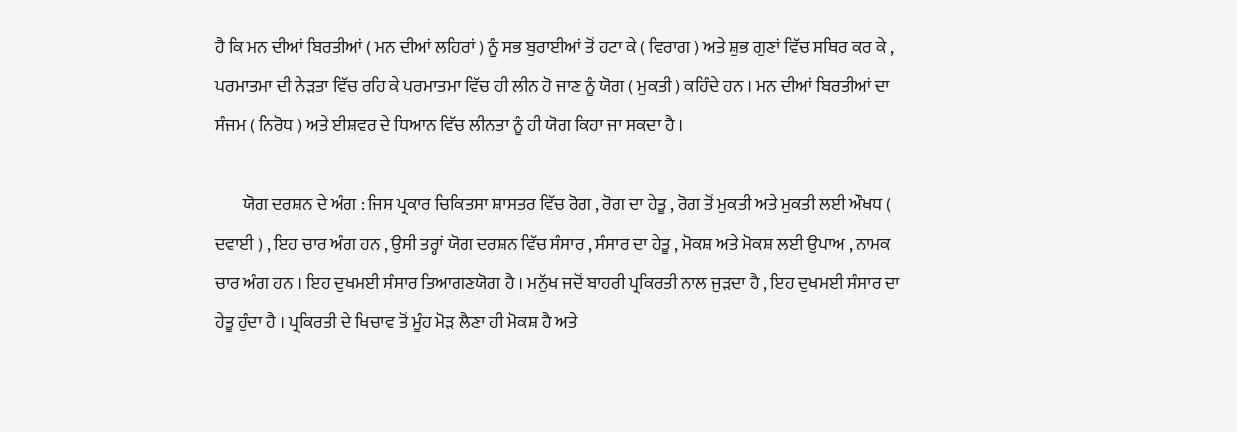ਹੈ ਕਿ ਮਨ ਦੀਆਂ ਬਿਰਤੀਆਂ ( ਮਨ ਦੀਆਂ ਲਹਿਰਾਂ ) ਨੂੰ ਸਭ ਬੁਰਾਈਆਂ ਤੋਂ ਹਟਾ ਕੇ ( ਵਿਰਾਗ ) ਅਤੇ ਸ਼ੁਭ ਗੁਣਾਂ ਵਿੱਚ ਸਥਿਰ ਕਰ ਕੇ , ਪਰਮਾਤਮਾ ਦੀ ਨੇੜਤਾ ਵਿੱਚ ਰਹਿ ਕੇ ਪਰਮਾਤਮਾ ਵਿੱਚ ਹੀ ਲੀਨ ਹੋ ਜਾਣ ਨੂੰ ਯੋਗ ( ਮੁਕਤੀ ) ਕਹਿੰਦੇ ਹਨ । ਮਨ ਦੀਆਂ ਬਿਰਤੀਆਂ ਦਾ ਸੰਜਮ ( ਨਿਰੋਧ ) ਅਤੇ ਈਸ਼ਵਰ ਦੇ ਧਿਆਨ ਵਿੱਚ ਲੀਨਤਾ ਨੂੰ ਹੀ ਯੋਗ ਕਿਹਾ ਜਾ ਸਕਦਾ ਹੈ ।

        ਯੋਗ ਦਰਸ਼ਨ ਦੇ ਅੰਗ : ਜਿਸ ਪ੍ਰਕਾਰ ਚਿਕਿਤਸਾ ਸ਼ਾਸਤਰ ਵਿੱਚ ਰੋਗ , ਰੋਗ ਦਾ ਹੇਤੂ , ਰੋਗ ਤੋਂ ਮੁਕਤੀ ਅਤੇ ਮੁਕਤੀ ਲਈ ਔਖਧ ( ਦਵਾਈ ) , ਇਹ ਚਾਰ ਅੰਗ ਹਨ , ਉਸੀ ਤਰ੍ਹਾਂ ਯੋਗ ਦਰਸ਼ਨ ਵਿੱਚ ਸੰਸਾਰ , ਸੰਸਾਰ ਦਾ ਹੇਤੂ , ਮੋਕਸ਼ ਅਤੇ ਮੋਕਸ਼ ਲਈ ਉਪਾਅ , ਨਾਮਕ ਚਾਰ ਅੰਗ ਹਨ । ਇਹ ਦੁਖਮਈ ਸੰਸਾਰ ਤਿਆਗਣਯੋਗ ਹੈ । ਮਨੁੱਖ ਜਦੋਂ ਬਾਹਰੀ ਪ੍ਰਕਿਰਤੀ ਨਾਲ ਜੁੜਦਾ ਹੈ , ਇਹ ਦੁਖਮਈ ਸੰਸਾਰ ਦਾ ਹੇਤੂ ਹੁੰਦਾ ਹੈ । ਪ੍ਰਕਿਰਤੀ ਦੇ ਖਿਚਾਵ ਤੋਂ ਮੂੰਹ ਮੋੜ ਲੈਣਾ ਹੀ ਮੋਕਸ਼ ਹੈ ਅਤੇ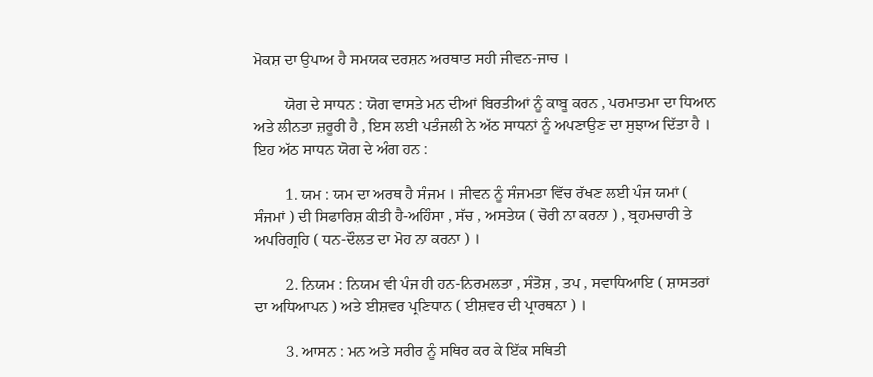ਮੋਕਸ਼ ਦਾ ਉਪਾਅ ਹੈ ਸਮਯਕ ਦਰਸ਼ਨ ਅਰਥਾਤ ਸਹੀ ਜੀਵਨ-ਜਾਚ ।

        ਯੋਗ ਦੇ ਸਾਧਨ : ਯੋਗ ਵਾਸਤੇ ਮਨ ਦੀਆਂ ਬਿਰਤੀਆਂ ਨੂੰ ਕਾਬੂ ਕਰਨ , ਪਰਮਾਤਮਾ ਦਾ ਧਿਆਨ ਅਤੇ ਲੀਨਤਾ ਜ਼ਰੂਰੀ ਹੈ , ਇਸ ਲਈ ਪਤੰਜਲੀ ਨੇ ਅੱਠ ਸਾਧਨਾਂ ਨੂੰ ਅਪਣਾਉਣ ਦਾ ਸੁਝਾਅ ਦਿੱਤਾ ਹੈ । ਇਹ ਅੱਠ ਸਾਧਨ ਯੋਗ ਦੇ ਅੰਗ ਹਨ :

        1. ਯਮ : ਯਮ ਦਾ ਅਰਥ ਹੈ ਸੰਜਮ । ਜੀਵਨ ਨੂੰ ਸੰਜਮਤਾ ਵਿੱਚ ਰੱਖਣ ਲਈ ਪੰਜ ਯਮਾਂ ( ਸੰਜਮਾਂ ) ਦੀ ਸਿਫਾਰਿਸ਼ ਕੀਤੀ ਹੈ-ਅਹਿੰਸਾ , ਸੱਚ , ਅਸਤੇਯ ( ਚੋਰੀ ਨਾ ਕਰਨਾ ) , ਬ੍ਰਹਮਚਾਰੀ ਤੇ ਅਪਰਿਗ੍ਰਹਿ ( ਧਨ-ਦੌਲਤ ਦਾ ਮੋਹ ਨਾ ਕਰਨਾ ) ।

        2. ਨਿਯਮ : ਨਿਯਮ ਵੀ ਪੰਜ ਹੀ ਹਨ-ਨਿਰਮਲਤਾ , ਸੰਤੋਸ਼ , ਤਪ , ਸਵਾਧਿਆਇ ( ਸ਼ਾਸਤਰਾਂ ਦਾ ਅਧਿਆਪਨ ) ਅਤੇ ਈਸ਼ਵਰ ਪ੍ਰਣਿਧਾਨ ( ਈਸ਼ਵਰ ਦੀ ਪ੍ਰਾਰਥਨਾ ) ।

        3. ਆਸਨ : ਮਨ ਅਤੇ ਸਰੀਰ ਨੂੰ ਸਥਿਰ ਕਰ ਕੇ ਇੱਕ ਸਥਿਤੀ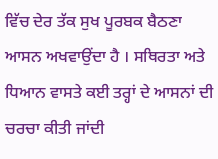ਵਿੱਚ ਦੇਰ ਤੱਕ ਸੁਖ ਪੂਰਬਕ ਬੈਠਣਾ ਆਸਨ ਅਖਵਾਉਂਦਾ ਹੈ । ਸਥਿਰਤਾ ਅਤੇ ਧਿਆਨ ਵਾਸਤੇ ਕਈ ਤਰ੍ਹਾਂ ਦੇ ਆਸਨਾਂ ਦੀ ਚਰਚਾ ਕੀਤੀ ਜਾਂਦੀ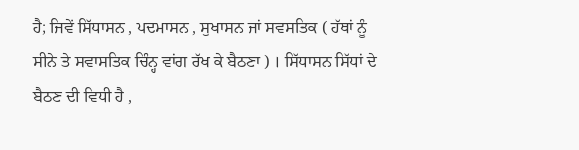ਹੈ; ਜਿਵੇਂ ਸਿੱਧਾਸਨ , ਪਦਮਾਸਨ , ਸੁਖਾਸਨ ਜਾਂ ਸਵਸਤਿਕ ( ਹੱਥਾਂ ਨੂੰ ਸੀਨੇ ਤੇ ਸਵਾਸਤਿਕ ਚਿੰਨ੍ਹ ਵਾਂਗ ਰੱਖ ਕੇ ਬੈਠਣਾ ) । ਸਿੱਧਾਸਨ ਸਿੱਧਾਂ ਦੇ ਬੈਠਣ ਦੀ ਵਿਧੀ ਹੈ ,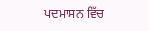ਪਦਮਾਸਨ ਵਿੱਚ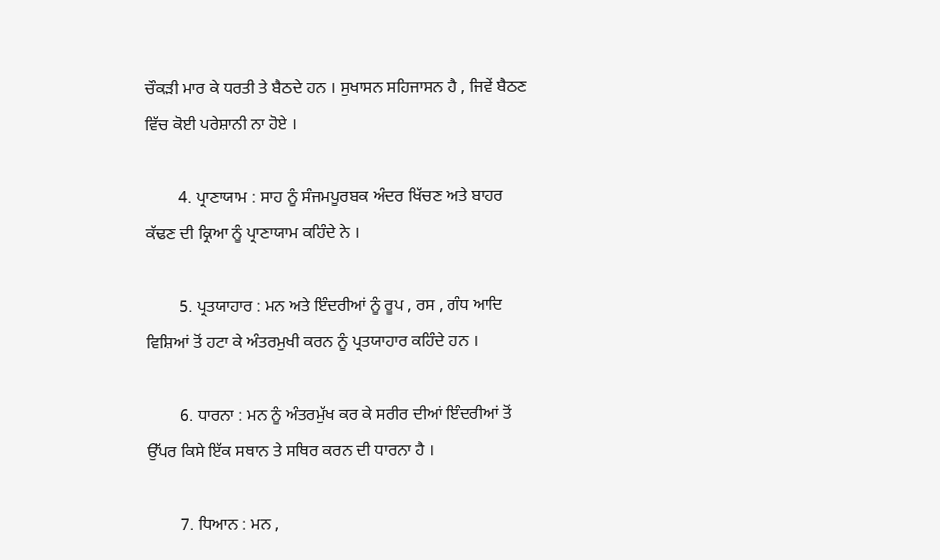ਚੌਕੜੀ ਮਾਰ ਕੇ ਧਰਤੀ ਤੇ ਬੈਠਦੇ ਹਨ । ਸੁਖਾਸਨ ਸਹਿਜਾਸਨ ਹੈ , ਜਿਵੇਂ ਬੈਠਣ ਵਿੱਚ ਕੋਈ ਪਰੇਸ਼ਾਨੀ ਨਾ ਹੋਏ ।

        4. ਪ੍ਰਾਣਾਯਾਮ : ਸਾਹ ਨੂੰ ਸੰਜਮਪੂਰਬਕ ਅੰਦਰ ਖਿੱਚਣ ਅਤੇ ਬਾਹਰ ਕੱਢਣ ਦੀ ਕ੍ਰਿਆ ਨੂੰ ਪ੍ਰਾਣਾਯਾਮ ਕਹਿੰਦੇ ਨੇ ।

        5. ਪ੍ਰਤਯਾਹਾਰ : ਮਨ ਅਤੇ ਇੰਦਰੀਆਂ ਨੂੰ ਰੂਪ , ਰਸ , ਗੰਧ ਆਦਿ ਵਿਸ਼ਿਆਂ ਤੋਂ ਹਟਾ ਕੇ ਅੰਤਰਮੁਖੀ ਕਰਨ ਨੂੰ ਪ੍ਰਤਯਾਹਾਰ ਕਹਿੰਦੇ ਹਨ ।

        6. ਧਾਰਨਾ : ਮਨ ਨੂੰ ਅੰਤਰਮੁੱਖ ਕਰ ਕੇ ਸਰੀਰ ਦੀਆਂ ਇੰਦਰੀਆਂ ਤੋਂ ਉੱਪਰ ਕਿਸੇ ਇੱਕ ਸਥਾਨ ਤੇ ਸਥਿਰ ਕਰਨ ਦੀ ਧਾਰਨਾ ਹੈ ।

        7. ਧਿਆਨ : ਮਨ ,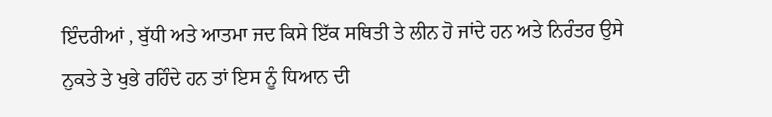ਇੰਦਰੀਆਂ , ਬੁੱਧੀ ਅਤੇ ਆਤਮਾ ਜਦ ਕਿਸੇ ਇੱਕ ਸਥਿਤੀ ਤੇ ਲੀਨ ਹੋ ਜਾਂਦੇ ਹਨ ਅਤੇ ਨਿਰੰਤਰ ਉਸੇ ਨੁਕਤੇ ਤੇ ਖੁਭੇ ਰਹਿੰਦੇ ਹਨ ਤਾਂ ਇਸ ਨੂੰ ਧਿਆਨ ਦੀ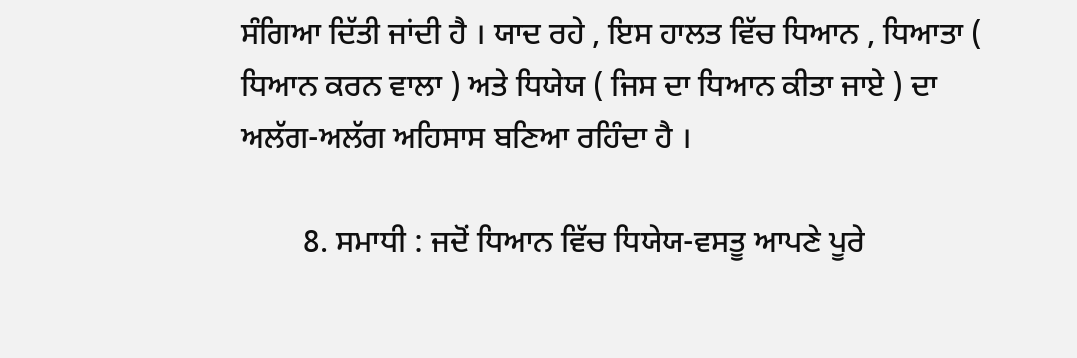ਸੰਗਿਆ ਦਿੱਤੀ ਜਾਂਦੀ ਹੈ । ਯਾਦ ਰਹੇ , ਇਸ ਹਾਲਤ ਵਿੱਚ ਧਿਆਨ , ਧਿਆਤਾ ( ਧਿਆਨ ਕਰਨ ਵਾਲਾ ) ਅਤੇ ਧਿਯੇਯ ( ਜਿਸ ਦਾ ਧਿਆਨ ਕੀਤਾ ਜਾਏ ) ਦਾ ਅਲੱਗ-ਅਲੱਗ ਅਹਿਸਾਸ ਬਣਿਆ ਰਹਿੰਦਾ ਹੈ ।

        8. ਸਮਾਧੀ : ਜਦੋਂ ਧਿਆਨ ਵਿੱਚ ਧਿਯੇਯ-ਵਸਤੂ ਆਪਣੇ ਪੂਰੇ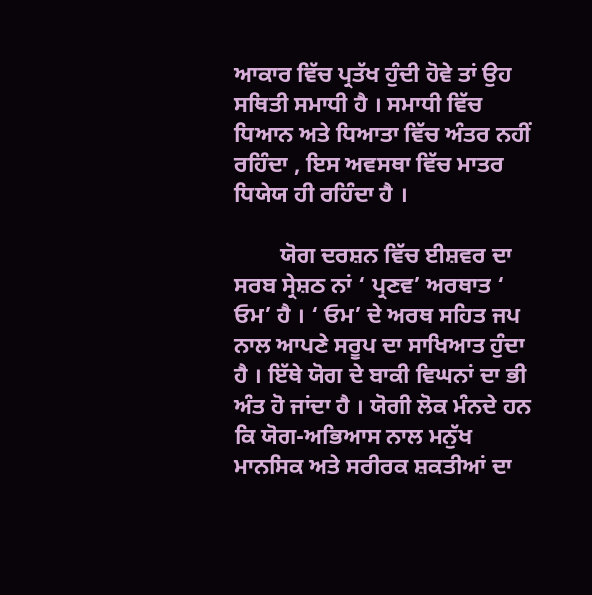ਆਕਾਰ ਵਿੱਚ ਪ੍ਰਤੱਖ ਹੁੰਦੀ ਹੋਵੇ ਤਾਂ ਉਹ ਸਥਿਤੀ ਸਮਾਧੀ ਹੈ । ਸਮਾਧੀ ਵਿੱਚ ਧਿਆਨ ਅਤੇ ਧਿਆਤਾ ਵਿੱਚ ਅੰਤਰ ਨਹੀਂ ਰਹਿੰਦਾ , ਇਸ ਅਵਸਥਾ ਵਿੱਚ ਮਾਤਰ ਧਿਯੇਯ ਹੀ ਰਹਿੰਦਾ ਹੈ ।

        ਯੋਗ ਦਰਸ਼ਨ ਵਿੱਚ ਈਸ਼ਵਰ ਦਾ ਸਰਬ ਸ੍ਰੇਸ਼ਠ ਨਾਂ ‘ ਪ੍ਰਣਵ’ ਅਰਥਾਤ ‘ ਓਮ’ ਹੈ । ‘ ਓਮ’ ਦੇ ਅਰਥ ਸਹਿਤ ਜਪ ਨਾਲ ਆਪਣੇ ਸਰੂਪ ਦਾ ਸਾਖਿਆਤ ਹੁੰਦਾ ਹੈ । ਇੱਥੇ ਯੋਗ ਦੇ ਬਾਕੀ ਵਿਘਨਾਂ ਦਾ ਭੀ ਅੰਤ ਹੋ ਜਾਂਦਾ ਹੈ । ਯੋਗੀ ਲੋਕ ਮੰਨਦੇ ਹਨ ਕਿ ਯੋਗ-ਅਭਿਆਸ ਨਾਲ ਮਨੁੱਖ ਮਾਨਸਿਕ ਅਤੇ ਸਰੀਰਕ ਸ਼ਕਤੀਆਂ ਦਾ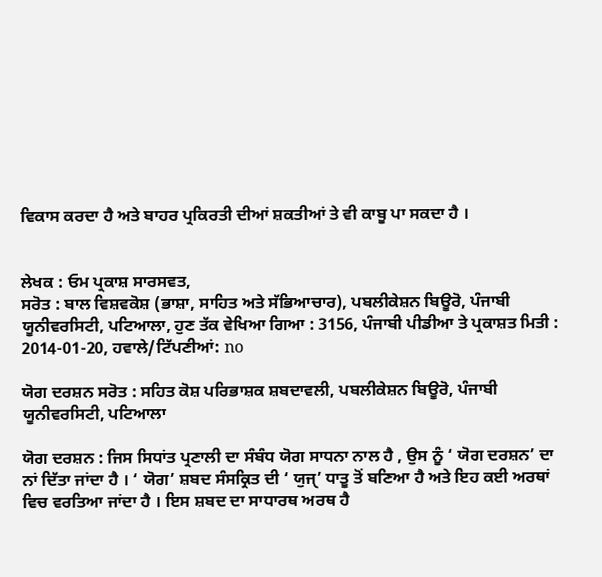ਵਿਕਾਸ ਕਰਦਾ ਹੈ ਅਤੇ ਬਾਹਰ ਪ੍ਰਕਿਰਤੀ ਦੀਆਂ ਸ਼ਕਤੀਆਂ ਤੇ ਵੀ ਕਾਬੂ ਪਾ ਸਕਦਾ ਹੈ ।


ਲੇਖਕ : ਓਮ ਪ੍ਰਕਾਸ਼ ਸਾਰਸਵਤ,
ਸਰੋਤ : ਬਾਲ ਵਿਸ਼ਵਕੋਸ਼ (ਭਾਸ਼ਾ, ਸਾਹਿਤ ਅਤੇ ਸੱਭਿਆਚਾਰ), ਪਬਲੀਕੇਸ਼ਨ ਬਿਊਰੋ, ਪੰਜਾਬੀ ਯੂਨੀਵਰਸਿਟੀ, ਪਟਿਆਲਾ, ਹੁਣ ਤੱਕ ਵੇਖਿਆ ਗਿਆ : 3156, ਪੰਜਾਬੀ ਪੀਡੀਆ ਤੇ ਪ੍ਰਕਾਸ਼ਤ ਮਿਤੀ : 2014-01-20, ਹਵਾਲੇ/ਟਿੱਪਣੀਆਂ: no

ਯੋਗ ਦਰਸ਼ਨ ਸਰੋਤ : ਸਹਿਤ ਕੋਸ਼ ਪਰਿਭਾਸ਼ਕ ਸ਼ਬਦਾਵਲੀ, ਪਬਲੀਕੇਸ਼ਨ ਬਿਊਰੋ, ਪੰਜਾਬੀ ਯੂਨੀਵਰਸਿਟੀ, ਪਟਿਆਲਾ

ਯੋਗ ਦਰਸ਼ਨ : ਜਿਸ ਸਿਧਾਂਤ ਪ੍ਰਣਾਲੀ ਦਾ ਸੰਬੰਧ ਯੋਗ ਸਾਧਨਾ ਨਾਲ ਹੈ , ਉਸ ਨੂੰ ‘ ਯੋਗ ਦਰਸ਼ਨ’ ਦਾ ਨਾਂ ਦਿੱਤਾ ਜਾਂਦਾ ਹੈ । ‘ ਯੋਗ’ ਸ਼ਬਦ ਸੰਸਕ੍ਰਿਤ ਦੀ ‘ ਯੁਜੑ’ ਧਾਤੂ ਤੋਂ ਬਣਿਆ ਹੈ ਅਤੇ ਇਹ ਕਈ ਅਰਥਾਂ ਵਿਚ ਵਰਤਿਆ ਜਾਂਦਾ ਹੈ । ਇਸ ਸ਼ਬਦ ਦਾ ਸਾਧਾਰਥ ਅਰਥ ਹੈ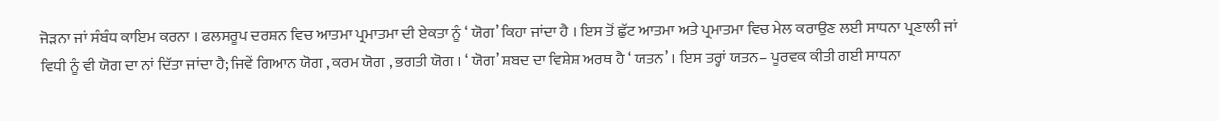ਜੋੜਨਾ ਜਾਂ ਸੰਬੰਧ ਕਾਇਮ ਕਰਨਾ । ਫਲਸਰੂਪ ਦਰਸ਼ਨ ਵਿਚ ਆਤਮਾ ਪ੍ਰਮਾਤਮਾ ਦੀ ਏਕਤਾ ਨੂੰ ‘ ਯੋਗ’ ਕਿਹਾ ਜਾਂਦਾ ਹੈ । ਇਸ ਤੋਂ ਛੁੱਟ ਆਤਮਾ ਅਤੇ ਪ੍ਰਮਾਤਮਾ ਵਿਚ ਮੇਲ ਕਰਾਉਣ ਲਈ ਸਾਧਨਾ ਪ੍ਰਣਾਲੀ ਜਾਂ ਵਿਧੀ ਨੂੰ ਵੀ ਯੋਗ ਦਾ ਨਾਂ ਦਿੱਤਾ ਜਾਂਦਾ ਹੈ; ਜਿਵੇਂ ਗਿਆਨ ਯੋਗ , ਕਰਮ ਯੋਗ , ਭਗਤੀ ਯੋਗ । ‘ ਯੋਗ’ ਸ਼ਬਦ ਦਾ ਵਿਸ਼ੇਸ਼ ਅਰਥ ਹੈ ‘ ਯਤਨ’ । ਇਸ ਤਰ੍ਹਾਂ ਯਤਨ– ਪੂਰਵਕ ਕੀਤੀ ਗਈ ਸਾਧਨਾ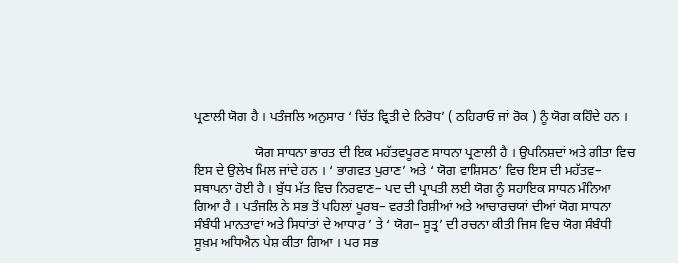ਪ੍ਰਣਾਲੀ ਯੋਗ ਹੈ । ਪਤੰਜਲਿ ਅਨੁਸਾਰ ‘ ਚਿੱਤ ਵ੍ਰਿਤੀ ਦੇ ਨਿਰੋਧ’ ( ਠਹਿਰਾਓ ਜਾਂ ਰੋਕ ) ਨੂੰ ਯੋਗ ਕਹਿੰਦੇ ਹਨ ।

                  ਯੋਗ ਸਾਧਨਾ ਭਾਰਤ ਦੀ ਇਕ ਮਹੱਤਵਪੂਰਣ ਸਾਧਨਾ ਪ੍ਰਣਾਲੀ ਹੈ । ਉਪਨਿਸ਼ਦਾਂ ਅਤੇ ਗੀਤਾ ਵਿਚ ਇਸ ਦੇ ਉਲੇਖ ਮਿਲ ਜਾਂਦੇ ਹਨ । ‘ ਭਾਗਵਤ ਪੁਰਾਣ’ ਅਤੇ ‘ ਯੋਗ ਵਾਸ਼ਿਸਠ’ ਵਿਚ ਇਸ ਦੀ ਮਹੱਤਵ– ਸਥਾਪਨਾ ਹੋਈ ਹੈ । ਬੁੱਧ ਮੱਤ ਵਿਚ ਨਿਰਵਾਣ– ਪਦ ਦੀ ਪ੍ਰਾਪਤੀ ਲਈ ਯੋਗ ਨੂੰ ਸਹਾਇਕ ਸਾਧਨ ਮੰਨਿਆ ਗਿਆ ਹੈ । ਪਤੰਜਲਿ ਨੇ ਸਭ ਤੋਂ ਪਹਿਲਾਂ ਪੂਰਬ– ਵਰਤੀ ਰਿਸ਼ੀਆਂ ਅਤੇ ਆਚਾਰਚਯਾਂ ਦੀਆਂ ਯੋਗ ਸਾਧਨਾ ਸੰਬੰਧੀ ਮਾਨਤਾਵਾਂ ਅਤੇ ਸਿਧਾਂਤਾਂ ਦੇ ਆਧਾਰ ’ ਤੇ ‘ ਯੋਗ– ਸੂਤ੍ਰ’ ਦੀ ਰਚਨਾ ਕੀਤੀ ਜਿਸ ਵਿਚ ਯੋਗ ਸੰਬੰਧੀ ਸੂਖ਼ਮ ਅਧਿਐਨ ਪੇਸ਼ ਕੀਤਾ ਗਿਆ । ਪਰ ਸਭ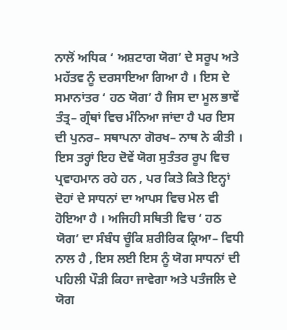ਨਾਲੋਂ ਅਧਿਕ ‘ ਅਸ਼ਟਾਗ ਯੋਗ’ ਦੇ ਸਰੂਪ ਅਤੇ ਮਹੱਤਵ ਨੂੰ ਦਰਸਾਇਆ ਗਿਆ ਹੈ । ਇਸ ਦੇ ਸਮਾਨਾਂਤਰ ‘ ਹਠ ਯੋਗ’ ਹੈ ਜਿਸ ਦਾ ਮੂਲ ਭਾਵੇਂ ਤੰਤ੍ਰ– ਗ੍ਰੰਥਾਂ ਵਿਚ ਮੰਨਿਆ ਜਾਂਦਾ ਹੈ ਪਰ ਇਸ ਦੀ ਪੁਨਰ– ਸਥਾਪਨਾ ਗੋਰਖ– ਨਾਥ ਨੇ ਕੀਤੀ । ਇਸ ਤਰ੍ਹਾਂ ਇਹ ਦੋਵੇਂ ਯੋਗ ਸੁਤੰਤਰ ਰੂਪ ਵਿਚ ਪ੍ਰਵਾਹਮਾਨ ਰਹੇ ਹਨ , ਪਰ ਕਿਤੇ ਕਿਤੇ ਇਨ੍ਹਾਂ ਦੋਹਾਂ ਦੇ ਸਾਧਨਾਂ ਦਾ ਆਪਸ ਵਿਚ ਮੇਲ ਵੀ ਹੋਇਆ ਹੈ । ਅਜਿਹੀ ਸਥਿਤੀ ਵਿਚ ‘ ਹਠ ਯੋਗ’ ਦਾ ਸੰਬੰਧ ਚੂੰਕਿ ਸ਼ਰੀਰਿਕ ਕ੍ਰਿਆ– ਵਿਧੀ ਨਾਲ ਹੈ , ਇਸ ਲਈ ਇਸ ਨੂੰ ਯੋਗ ਸਾਧਨਾਂ ਦੀ ਪਹਿਲੀ ਪੌੜੀ ਕਿਹਾ ਜਾਵੇਗਾ ਅਤੇ ਪਤੰਜਲਿ ਦੇ ਯੋਗ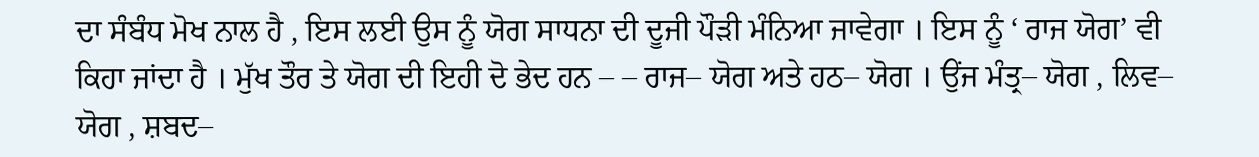ਦਾ ਸੰਬੰਧ ਮੋਖ ਨਾਲ ਹੈ , ਇਸ ਲਈ ਉਸ ਨੂੰ ਯੋਗ ਸਾਧਨਾ ਦੀ ਦੂਜੀ ਪੌੜੀ ਮੰਨਿਆ ਜਾਵੇਗਾ । ਇਸ ਨੂੰ ‘ ਰਾਜ ਯੋਗ’ ਵੀ ਕਿਹਾ ਜਾਂਦਾ ਹੈ । ਮੁੱਖ ਤੌਰ ਤੇ ਯੋਗ ਦੀ ਇਹੀ ਦੋ ਭੇਦ ਹਨ – – ਰਾਜ– ਯੋਗ ਅਤੇ ਹਠ– ਯੋਗ । ਉਂਜ ਮੰਤ੍ਰ– ਯੋਗ , ਲਿਵ– ਯੋਗ , ਸ਼ਬਦ–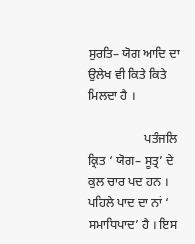ਸੁਰਤਿ– ਯੋਗ ਆਦਿ ਦਾ ਉਲੇਖ ਵੀ ਕਿਤੇ ਕਿਤੇ ਮਿਲਦਾ ਹੈ ।

                  ਪਤੰਜਲਿ ਕ੍ਰਿਤ ‘ ਯੋਗ– ਸੂਤ੍ਰ’ ਦੇ ਕੁਲ ਚਾਰ ਪਦ ਹਨ । ਪਹਿਲੇ ਪਾਦ ਦਾ ਨਾਂ ‘ ਸਮਾਧਿਪਾਦ’ ਹੈ । ਇਸ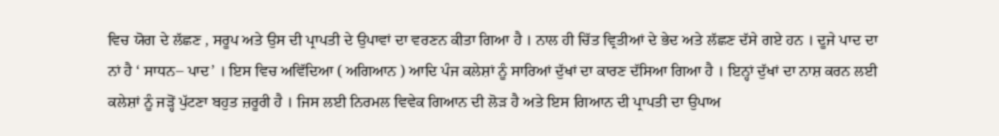ਵਿਚ ਯੋਗ ਦੇ ਲੱਛਣ , ਸਰੂਪ ਅਤੇ ਉਸ ਦੀ ਪ੍ਰਾਪਤੀ ਦੇ ਉਪਾਵਾਂ ਦਾ ਵਰਣਨ ਕੀਤਾ ਗਿਆ ਹੈ । ਨਾਲ ਹੀ ਚਿੱਤ ਵ੍ਰਿਤੀਆਂ ਦੇ ਭੇਦ ਅਤੇ ਲੱਛਣ ਦੱਸੇ ਗਏ ਹਨ । ਦੂਜੇ ਪਾਦ ਦਾ ਨਾਂ ਹੈ ‘ ਸਾਧਨ– ਪਾਦ’ । ਇਸ ਵਿਚ ਅਵਿੱਦਿਆ ( ਅਗਿਆਨ ) ਆਦਿ ਪੰਜ ਕਲੇਸ਼ਾਂ ਨੂੰ ਸਾਰਿਆਂ ਦੁੱਖਾਂ ਦਾ ਕਾਰਣ ਦੱਸਿਆ ਗਿਆ ਹੈ । ਇਨ੍ਹਾਂ ਦੁੱਖਾਂ ਦਾ ਨਾਸ਼ ਕਰਨ ਲਈ ਕਲੇਸ਼ਾਂ ਨੂੰ ਜੜ੍ਹੋਂ ਪੁੱਟਣਾ ਬਹੁਤ ਜ਼ਰੂਰੀ ਹੈ । ਜਿਸ ਲਈ ਨਿਰਮਲ ਵਿਵੇਕ ਗਿਆਨ ਦੀ ਲੋੜ ਹੈ ਅਤੇ ਇਸ ਗਿਆਨ ਦੀ ਪ੍ਰਾਪਤੀ ਦਾ ਉਪਾਅ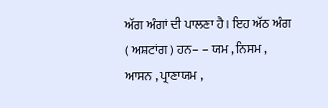ਅੱਗ ਅੰਗਾਂ ਦੀ ਪਾਲਣਾ ਹੈ । ਇਹ ਅੱਠ ਅੰਗ ( ਅਸ਼ਟਾਂਗ ) ਹਨ– – ਯਮ , ਨਿਸਮ , ਆਸਨ , ਪ੍ਰਾਣਾਯਮ ,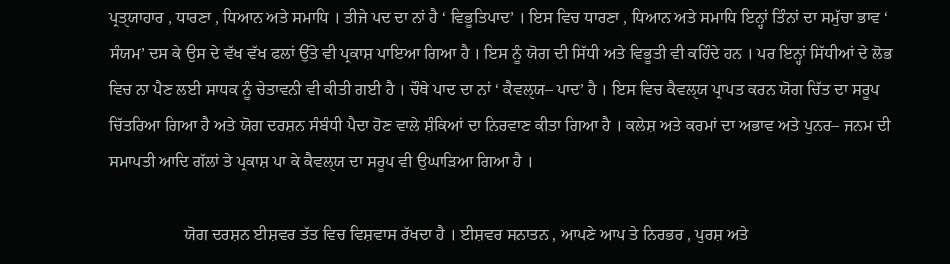ਪ੍ਰਤੑਯਾਹਾਰ , ਧਾਰਣਾ , ਧਿਆਨ ਅਤੇ ਸਮਾਧਿ । ਤੀਜੇ ਪਦ ਦਾ ਨਾਂ ਹੈ ‘ ਵਿਭੂਤਿਪਾਦ’ । ਇਸ ਵਿਚ ਧਾਰਣਾ , ਧਿਆਨ ਅਤੇ ਸਮਾਧਿ ਇਨ੍ਹਾਂ ਤਿੰਨਾਂ ਦਾ ਸਮੁੱਚਾ ਭਾਵ ‘ ਸੰਯਮ’ ਦਸ ਕੇ ਉਸ ਦੇ ਵੱਖ ਵੱਖ ਫਲਾਂ ਉੱਤੇ ਵੀ ਪ੍ਰਕਾਸ਼ ਪਾਇਆ ਗਿਆ ਹੈ । ਇਸ ਨੂੰ ਯੋਗ ਦੀ ਸਿੱਧੀ ਅਤੇ ਵਿਭੂਤੀ ਵੀ ਕਹਿੰਦੇ ਹਨ । ਪਰ ਇਨ੍ਹਾਂ ਸਿੱਧੀਆਂ ਦੇ ਲੋਭ ਵਿਚ ਨਾ ਪੈਣ ਲਈ ਸਾਧਕ ਨੂੰ ਚੇਤਾਵਨੀ ਵੀ ਕੀਤੀ ਗਈ ਹੈ । ਚੌਥੇ ਪਾਦ ਦਾ ਨਾਂ ‘ ਕੈਵਲੑਯ– ਪਾਦ’ ਹੈ । ਇਸ ਵਿਚ ਕੈਵਲੑਯ ਪ੍ਰਾਪਤ ਕਰਨ ਯੋਗ ਚਿੱਤ ਦਾ ਸਰੂਪ ਚਿੱਤਰਿਆ ਗਿਆ ਹੈ ਅਤੇ ਯੋਗ ਦਰਸ਼ਨ ਸੰਬੰਧੀ ਪੈਦਾ ਹੋਣ ਵਾਲੇ ਸ਼ੰਕਿਆਂ ਦਾ ਨਿਰਵਾਣ ਕੀਤਾ ਗਿਆ ਹੈ । ਕਲੇਸ਼ ਅਤੇ ਕਰਮਾਂ ਦਾ ਅਭਾਵ ਅਤੇ ਪੁਨਰ– ਜਨਮ ਦੀ ਸਮਾਪਤੀ ਆਦਿ ਗੱਲਾਂ ਤੇ ਪ੍ਰਕਾਸ਼ ਪਾ ਕੇ ਕੈਵਲੑਯ ਦਾ ਸਰੂਪ ਵੀ ਉਘਾੜਿਆ ਗਿਆ ਹੈ ।

                  ਯੋਗ ਦਰਸ਼ਨ ਈਸ਼ਵਰ ਤੱਤ ਵਿਚ ਵਿਸ਼ਵਾਸ ਰੱਖਦਾ ਹੈ । ਈਸ਼ਵਰ ਸਨਾਤਨ , ਆਪਣੇ ਆਪ ਤੇ ਨਿਰਭਰ , ਪੁਰਸ਼ ਅਤੇ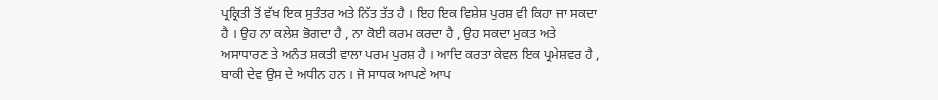ਪ੍ਰਕ੍ਰਿਤੀ ਤੋਂ ਵੱਖ ਇਕ ਸੁਤੰਤਰ ਅਤੇ ਨਿੱਤ ਤੱਤ ਹੈ । ਇਹ ਇਕ ਵਿਸ਼ੇਸ਼ ਪੁਰਸ਼ ਵੀ ਕਿਹਾ ਜਾ ਸਕਦਾ ਹੈ । ਉਹ ਨਾ ਕਲੇਸ਼ ਭੋਗਦਾ ਹੈ , ਨਾ ਕੋਈ ਕਰਮ ਕਰਦਾ ਹੈ , ਉਹ ਸਕਦਾ ਮੁਕਤ ਅਤੇ ਅਸਾਧਾਰਣ ਤੇ ਅਨੰਤ ਸ਼ਕਤੀ ਵਾਲਾ ਪਰਮ ਪੁਰਸ਼ ਹੈ । ਆਦਿ ਕਰਤਾ ਕੇਵਲ ਇਕ ਪ੍ਰਮੇਸ਼ਵਰ ਹੈ , ਬਾਕੀ ਦੇਵ ਉਸ ਦੇ ਅਧੀਨ ਹਨ । ਜੋ ਸਾਧਕ ਆਪਣੇ ਆਪ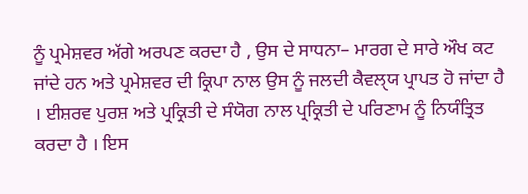ਨੂੰ ਪ੍ਰਮੇਸ਼ਵਰ ਅੱਗੇ ਅਰਪਣ ਕਰਦਾ ਹੈ , ਉਸ ਦੇ ਸਾਧਨਾ– ਮਾਰਗ ਦੇ ਸਾਰੇ ਔਖ ਕਟ ਜਾਂਦੇ ਹਨ ਅਤੇ ਪ੍ਰਮੇਸ਼ਵਰ ਦੀ ਕ੍ਰਿਪਾ ਨਾਲ ਉਸ ਨੂੰ ਜਲਦੀ ਕੈਵਲੑਯ ਪ੍ਰਾਪਤ ਹੋ ਜਾਂਦਾ ਹੈ । ਈਸ਼ਰਵ ਪੁਰਸ਼ ਅਤੇ ਪ੍ਰਕ੍ਰਿਤੀ ਦੇ ਸੰਯੋਗ ਨਾਲ ਪ੍ਰਕ੍ਰਿਤੀ ਦੇ ਪਰਿਣਾਮ ਨੂੰ ਨਿਯੰਤ੍ਰਿਤ ਕਰਦਾ ਹੈ । ਇਸ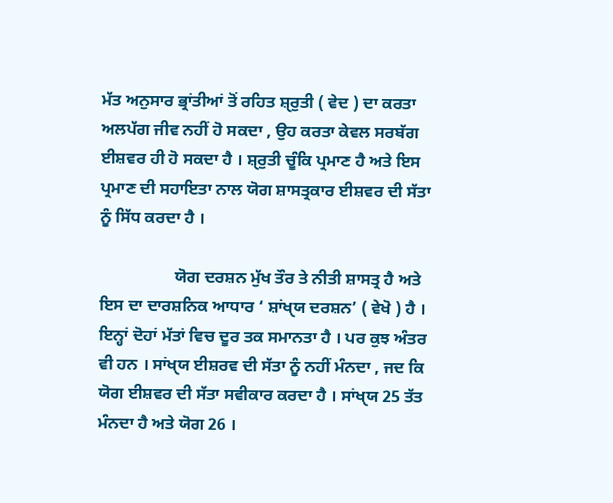ਮੱਤ ਅਨੁਸਾਰ ਭ੍ਰਾਂਤੀਆਂ ਤੋਂ ਰਹਿਤ ਸ਼ੑਰੁਤੀ ( ਵੇਦ ) ਦਾ ਕਰਤਾ ਅਲਪੱਗ ਜੀਵ ਨਹੀਂ ਹੋ ਸਕਦਾ , ਉਹ ਕਰਤਾ ਕੇਵਲ ਸਰਬੱਗ ਈਸ਼ਵਰ ਹੀ ਹੋ ਸਕਦਾ ਹੈ । ਸ਼ੑਰੁਤੀ ਚੂੰਕਿ ਪ੍ਰਮਾਣ ਹੈ ਅਤੇ ਇਸ ਪ੍ਰਮਾਣ ਦੀ ਸਹਾਇਤਾ ਨਾਲ ਯੋਗ ਸ਼ਾਸਤ੍ਰਕਾਰ ਈਸ਼ਵਰ ਦੀ ਸੱਤਾ ਨੂੰ ਸਿੱਧ ਕਰਦਾ ਹੈ ।

                  ਯੋਗ ਦਰਸ਼ਨ ਮੁੱਖ ਤੌਰ ਤੇ ਨੀਤੀ ਸ਼ਾਸਤ੍ਰ ਹੈ ਅਤੇ ਇਸ ਦਾ ਦਾਰਸ਼ਨਿਕ ਆਧਾਰ ‘ ਸ਼ਾਂਖੑਯ ਦਰਸ਼ਨ’ ( ਵੇਖੋ ) ਹੈ । ਇਨ੍ਹਾਂ ਦੋਹਾਂ ਮੱਤਾਂ ਵਿਚ ਦੂਰ ਤਕ ਸਮਾਨਤਾ ਹੈ । ਪਰ ਕੁਝ ਅੰਤਰ ਵੀ ਹਨ । ਸਾਂਖੑਯ ਈਸ਼ਰਵ ਦੀ ਸੱਤਾ ਨੂੰ ਨਹੀਂ ਮੰਨਦਾ , ਜਦ ਕਿ ਯੋਗ ਈਸ਼ਵਰ ਦੀ ਸੱਤਾ ਸਵੀਕਾਰ ਕਰਦਾ ਹੈ । ਸਾਂਖੑਯ 25 ਤੱਤ ਮੰਨਦਾ ਹੈ ਅਤੇ ਯੋਗ 26 ।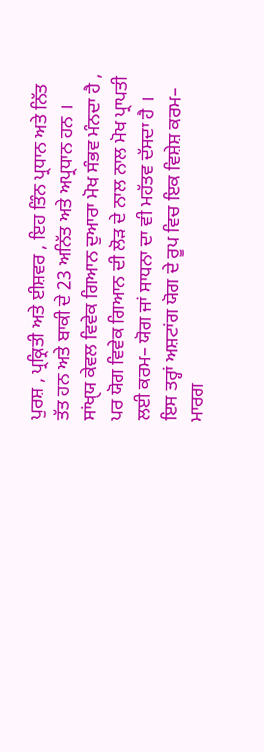ਪੁਰਸ਼ , ਪ੍ਰਕ੍ਰਿਤੀ ਅਤੇ ਈਸ਼ਵਰ , ਇਹ ਤਿੰਨ ਪ੍ਰਧਾਨ ਅਤੇ ਨਿੱਤ ਤੱਤ ਹਨ ਅਤੇ ਬਾਕੀ ਦੇ 23 ਅਨਿੱਤ ਅਤੇ ਅਪ੍ਰਧਾਨ ਹਨ । ਸਾਂਖੑਯ ਕੇਵਲ ਵਿਵੇਕ ਗਿਆਨ ਦੁਆਰਾ ਮੋਖ ਸੰਭਵ ਮੰਨਦਾ ਹੈ , ਪਰ ਯੋਗ ਵਿਵੇਕ ਗਿਆਨ ਦੀ ਲੋੜ ਦੇ ਨਾਲ ਨਾਲ ਮੋਖ ਪ੍ਰਾਪਤੀ ਲਈ ਕਰਮ– ਯੋਗ ਜਾਂ ਸਾਧਨਾ ਦਾ ਵੀ ਮਹੱਤਵ ਦੱਸਦਾ ਹੈ । ਇਸ ਤਰ੍ਹਾਂ ਅਸ਼ਟਾਂਗ ਯੋਗ ਦੇ ਰੂਪ ਵਿਚ ਇਕ ਵਿਸ਼ੇਸ਼ ਕਰਮ– ਮਾਰਗ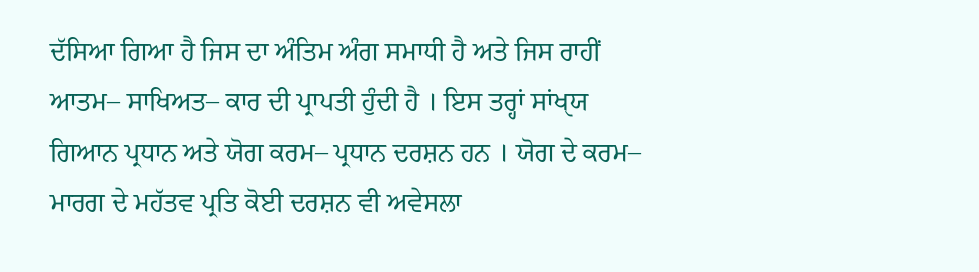ਦੱਸਿਆ ਗਿਆ ਹੈ ਜਿਸ ਦਾ ਅੰਤਿਮ ਅੰਗ ਸਮਾਧੀ ਹੈ ਅਤੇ ਜਿਸ ਰਾਹੀਂ ਆਤਮ– ਸਾਖਿਅਤ– ਕਾਰ ਦੀ ਪ੍ਰਾਪਤੀ ਹੁੰਦੀ ਹੈ । ਇਸ ਤਰ੍ਹਾਂ ਸਾਂਖੑਯ ਗਿਆਨ ਪ੍ਰਧਾਨ ਅਤੇ ਯੋਗ ਕਰਮ– ਪ੍ਰਧਾਨ ਦਰਸ਼ਨ ਹਨ । ਯੋਗ ਦੇ ਕਰਮ– ਮਾਰਗ ਦੇ ਮਹੱਤਵ ਪ੍ਰਤਿ ਕੋਈ ਦਰਸ਼ਨ ਵੀ ਅਵੇਸਲਾ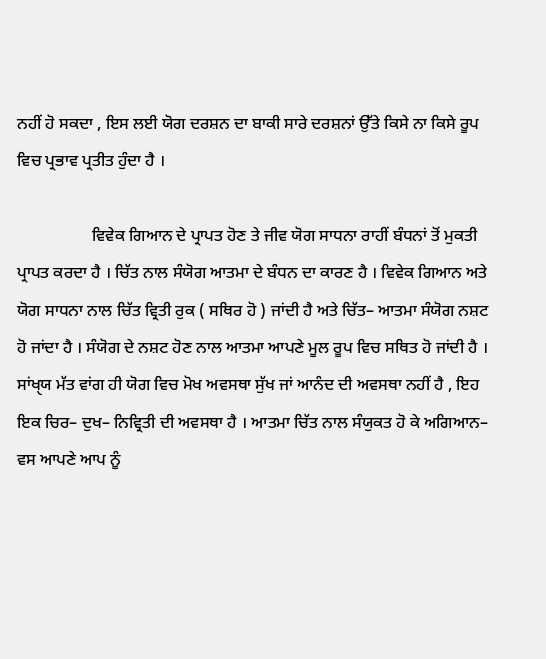ਨਹੀਂ ਹੋ ਸਕਦਾ , ਇਸ ਲਈ ਯੋਗ ਦਰਸ਼ਨ ਦਾ ਬਾਕੀ ਸਾਰੇ ਦਰਸ਼ਨਾਂ ਉੱਤੇ ਕਿਸੇ ਨਾ ਕਿਸੇ ਰੂਪ ਵਿਚ ਪ੍ਰਭਾਵ ਪ੍ਰਤੀਤ ਹੁੰਦਾ ਹੈ ।

                  ਵਿਵੇਕ ਗਿਆਨ ਦੇ ਪ੍ਰਾਪਤ ਹੋਣ ਤੇ ਜੀਵ ਯੋਗ ਸਾਧਨਾ ਰਾਹੀਂ ਬੰਧਨਾਂ ਤੋਂ ਮੁਕਤੀ ਪ੍ਰਾਪਤ ਕਰਦਾ ਹੈ । ਚਿੱਤ ਨਾਲ ਸੰਯੋਗ ਆਤਮਾ ਦੇ ਬੰਧਨ ਦਾ ਕਾਰਣ ਹੈ । ਵਿਵੇਕ ਗਿਆਨ ਅਤੇ ਯੋਗ ਸਾਧਨਾ ਨਾਲ ਚਿੱਤ ਵ੍ਰਿਤੀ ਰੁਕ ( ਸਥਿਰ ਹੋ ) ਜਾਂਦੀ ਹੈ ਅਤੇ ਚਿੱਤ– ਆਤਮਾ ਸੰਯੋਗ ਨਸ਼ਟ ਹੋ ਜਾਂਦਾ ਹੈ । ਸੰਯੋਗ ਦੇ ਨਸ਼ਟ ਹੋਣ ਨਾਲ ਆਤਮਾ ਆਪਣੇ ਮੂਲ ਰੂਪ ਵਿਚ ਸਥਿਤ ਹੋ ਜਾਂਦੀ ਹੈ । ਸਾਂਖੑਯ ਮੱਤ ਵਾਂਗ ਹੀ ਯੋਗ ਵਿਚ ਮੋਖ ਅਵਸਥਾ ਸੁੱਖ ਜਾਂ ਆਨੰਦ ਦੀ ਅਵਸਥਾ ਨਹੀਂ ਹੈ , ਇਹ ਇਕ ਚਿਰ– ਦੁਖ– ਨਿਵ੍ਰਿਤੀ ਦੀ ਅਵਸਥਾ ਹੈ । ਆਤਮਾ ਚਿੱਤ ਨਾਲ ਸੰਯੁਕਤ ਹੋ ਕੇ ਅਗਿਆਨ– ਵਸ ਆਪਣੇ ਆਪ ਨੂੰ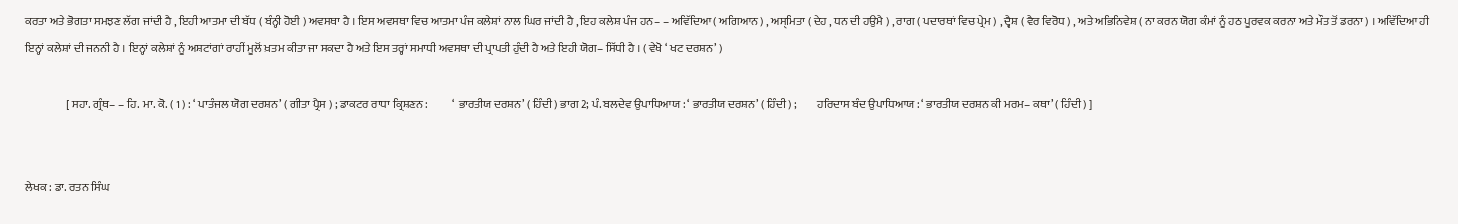ਕਰਤਾ ਅਤੇ ਭੋਗਤਾ ਸਮਝਣ ਲੱਗ ਜਾਂਦੀ ਹੈ , ਇਹੀ ਆਤਮਾ ਦੀ ਬੱਧ ( ਬੰਨ੍ਹੀ ਹੋਈ ) ਅਵਸਥਾ ਹੈ । ਇਸ ਅਵਸਥਾ ਵਿਚ ਆਤਮਾ ਪੰਜ ਕਲੇਸ਼ਾਂ ਨਾਲ ਘਿਰ ਜਾਂਦੀ ਹੈ , ਇਹ ਕਲੇਸ਼ ਪੰਜ ਹਨ– – ਅਵਿੱਦਿਆ ( ਅਗਿਆਨ ) , ਅਸੑਮਿਤਾ ( ਦੇਹ , ਧਨ ਦੀ ਹਉਮੈ ) , ਰਾਗ ( ਪਦਾਰਥਾਂ ਵਿਚ ਪ੍ਰੇਮ ) , ਦ੍ਵੈਸ਼ ( ਵੈਰ ਵਿਰੋਧ ) , ਅਤੇ ਅਭਿਨਿਵੇਸ਼ ( ਨਾ ਕਰਨ ਯੋਗ ਕੰਮਾਂ ਨੂੰ ਹਠ ਪੂਰਵਕ ਕਰਨਾ ਅਤੇ ਮੌਤ ਤੋਂ ਡਰਨਾ ) । ਅਵਿੱਦਿਆ ਹੀ ਇਨ੍ਹਾਂ ਕਲੇਸ਼ਾਂ ਦੀ ਜਨਨੀ ਹੈ । ਇਨ੍ਹਾਂ ਕਲੇਸ਼ਾਂ ਨੂੰ ਅਸ਼ਟਾਂਗਾਂ ਰਾਹੀਂ ਮੂਲੋਂ ਖ਼ਤਮ ਕੀਤਾ ਜਾ ਸਕਦਾ ਹੈ ਅਤੇ ਇਸ ਤਰ੍ਹਾਂ ਸਮਾਧੀ ਅਵਸਥਾ ਦੀ ਪ੍ਰਾਪਤੀ ਹੁੰਦੀ ਹੈ ਅਤੇ ਇਹੀ ਯੋਗ– ਸਿੱਧੀ ਹੈ । ( ਵੇਖੋ ‘ ਖਟ ਦਰਸ਼ਨ’ )

                  [ ਸਹਾ. ਗ੍ਰੰਥ– – ਹਿ. ਮਾ. ਕੋ. ( 1 ) : ‘ ਪਾਤੰਜਲ ਯੋਗ ਦਰਸ਼ਨ’ ( ਗੀਤਾ ਪ੍ਰੈਸ ) ; ਡਾਕਟਰ ਰਾਧਾ ਕ੍ਰਿਸ਼ਣਨ :           ‘ ਭਾਰਤੀਯ ਦਰਸ਼ਨ’ ( ਹਿੰਦੀ ) ਭਾਗ 2; ਪੰ. ਬਲਦੇਵ ਉਪਾਧਿਆਯ : ‘ ਭਾਰਤੀਯ ਦਰਸ਼ਨ’ ( ਹਿੰਦੀ ) ;         ਹਰਿਦਾਸ ਬੰਦ ਉਪਾਧਿਆਯ : ‘ ਭਾਰਤੀਯ ਦਰਸ਼ਨ ਕੀ ਮਰਮ– ਕਥਾ’ ( ਹਿੰਦੀ ) ]


ਲੇਖਕ : ਡਾ. ਰਤਨ ਸਿੰਘ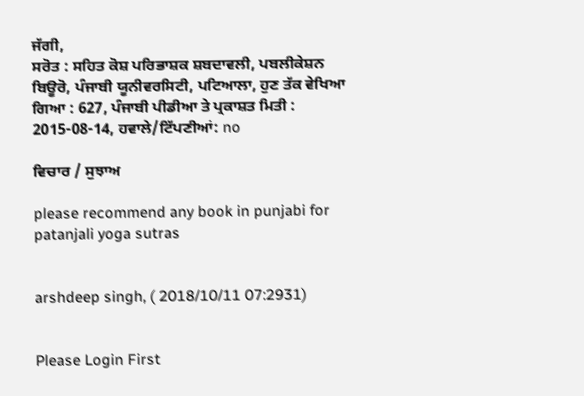ਜੱਗੀ,
ਸਰੋਤ : ਸਹਿਤ ਕੋਸ਼ ਪਰਿਭਾਸ਼ਕ ਸ਼ਬਦਾਵਲੀ, ਪਬਲੀਕੇਸ਼ਨ ਬਿਊਰੋ, ਪੰਜਾਬੀ ਯੂਨੀਵਰਸਿਟੀ, ਪਟਿਆਲਾ, ਹੁਣ ਤੱਕ ਵੇਖਿਆ ਗਿਆ : 627, ਪੰਜਾਬੀ ਪੀਡੀਆ ਤੇ ਪ੍ਰਕਾਸ਼ਤ ਮਿਤੀ : 2015-08-14, ਹਵਾਲੇ/ਟਿੱਪਣੀਆਂ: no

ਵਿਚਾਰ / ਸੁਝਾਅ

please recommend any book in punjabi for patanjali yoga sutras


arshdeep singh, ( 2018/10/11 07:2931)


Please Login First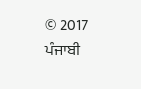© 2017 ਪੰਜਾਬੀ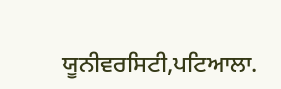ਯੂਨੀਵਰਸਿਟੀ,ਪਟਿਆਲਾ.